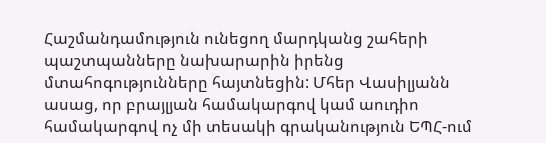Հաշմանդամություն ունեցող մարդկանց շահերի պաշտպանները նախարարին իրենց մտահոգությունները հայտնեցին: Մհեր Վասիլյանն ասաց, որ բրայլյան համակարգով կամ աուդիո համակարգով ոչ մի տեսակի գրականություն ԵՊՀ-ում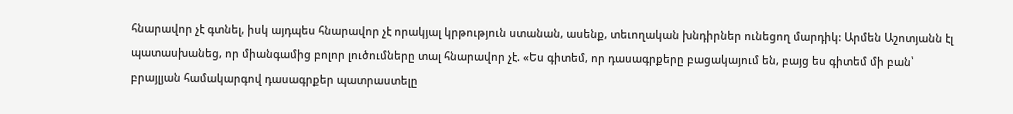հնարավոր չէ գտնել, իսկ այդպես հնարավոր չէ որակյալ կրթություն ստանան, ասենք, տեւողական խնդիրներ ունեցող մարդիկ: Արմեն Աշոտյանն էլ պատասխանեց, որ միանգամից բոլոր լուծումները տալ հնարավոր չէ. «Ես գիտեմ, որ դասագրքերը բացակայում են, բայց ես գիտեմ մի բան՝ բրայլյան համակարգով դասագրքեր պատրաստելը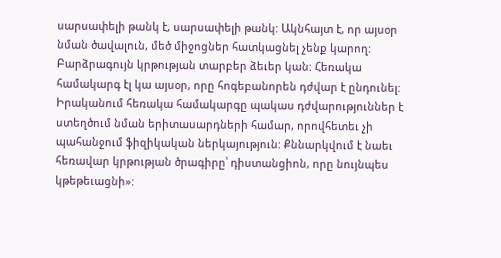սարսափելի թանկ է, սարսափելի թանկ: Ակնհայտ է, որ այսօր նման ծավալուն, մեծ միջոցներ հատկացնել չենք կարող: Բարձրագույն կրթության տարբեր ձեւեր կան: Հեռակա համակարգ էլ կա այսօր, որը հոգեբանորեն դժվար է ընդունել: Իրականում հեռակա համակարգը պակաս դժվարություններ է ստեղծում նման երիտասարդների համար, որովհետեւ չի պահանջում ֆիզիկական ներկայություն: Քննարկվում է նաեւ հեռավար կրթության ծրագիրը՝ դիստանցիոն, որը նույնպես կթեթեւացնի»: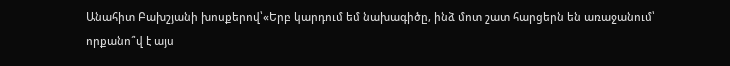Անահիտ Բախշյանի խոսքերով՝«Երբ կարդում եմ նախագիծը, ինձ մոտ շատ հարցերն են առաջանում՝ որքանո՞վ է այս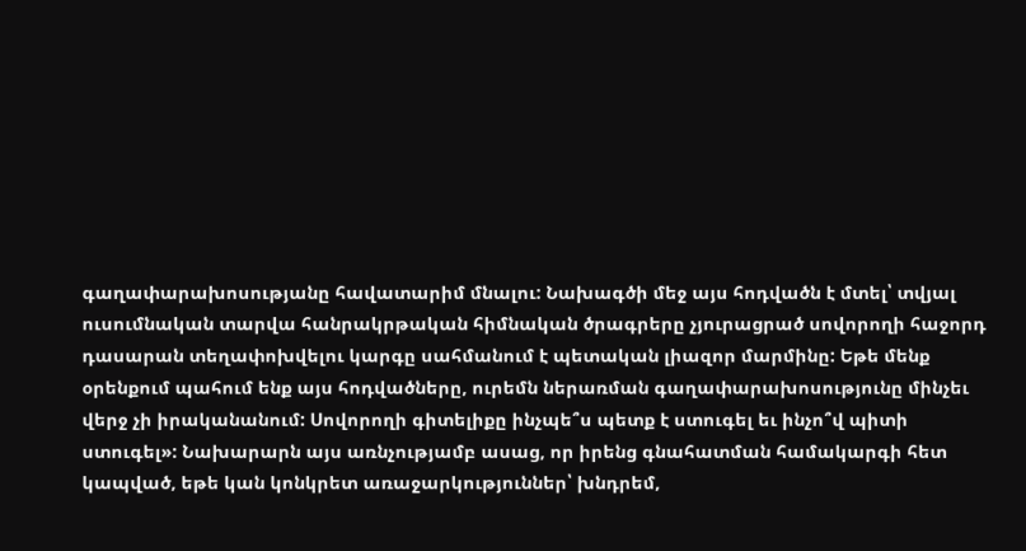գաղափարախոսությանը հավատարիմ մնալու: Նախագծի մեջ այս հոդվածն է մտել՝ տվյալ ուսումնական տարվա հանրակրթական հիմնական ծրագրերը չյուրացրած սովորողի հաջորդ դասարան տեղափոխվելու կարգը սահմանում է պետական լիազոր մարմինը: Եթե մենք օրենքում պահում ենք այս հոդվածները, ուրեմն ներառման գաղափարախոսությունը մինչեւ վերջ չի իրականանում: Սովորողի գիտելիքը ինչպե՞ս պետք է ստուգել եւ ինչո՞վ պիտի ստուգել»: Նախարարն այս առնչությամբ ասաց, որ իրենց գնահատման համակարգի հետ կապված, եթե կան կոնկրետ առաջարկություններ՝ խնդրեմ,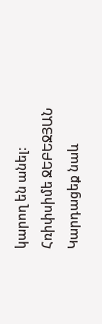կարող են անել:
Հռիփսիմե ՋԵԲԵՋՅԱՆ
Կարդացեք նաև